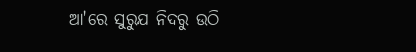ଆ'ରେ ସୁରୁଯ ନିଦରୁ ଉଠି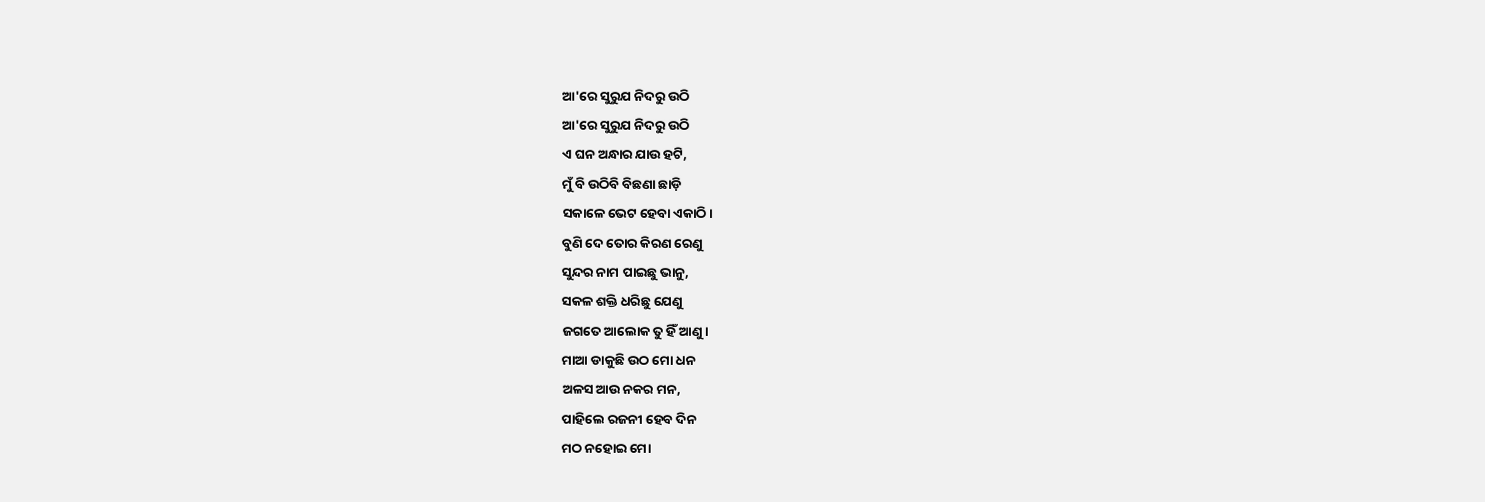ଆ'ରେ ସୁରୁଯ ନିଦରୁ ଉଠି
ଆ'ରେ ସୁରୁଯ ନିଦରୁ ଉଠି
ଏ ଘନ ଅନ୍ଧାର ଯାଉ ହଟି,
ମୁଁ ବି ଉଠିବି ବିଛଣା ଛାଡ଼ି
ସକାଳେ ଭେଟ ହେବା ଏକାଠି।
ବୁଣି ଦେ ତୋର କିରଣ ରେଣୁ
ସୁନ୍ଦର ନାମ ପାଇଛୁ ଭାନୁ,
ସକଳ ଶକ୍ତି ଧରିଛୁ ଯେଣୁ
ଜଗତେ ଆଲୋକ ତୁ ହିଁ ଆଣୁ।
ମାଆ ଡାକୁଛି ଉଠ ମୋ ଧନ
ଅଳସ ଆଉ ନକର ମନ,
ପାହିଲେ ରଜନୀ ହେବ ଦିନ
ମଠ ନହୋଇ ମୋ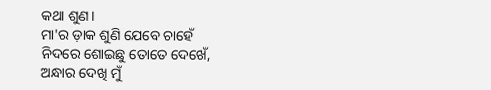କଥା ଶୁଣ।
ମା'ର ଡ଼ାକ ଶୁଣି ଯେବେ ଚାହେଁ
ନିଦରେ ଶୋଇଛୁ ତୋତେ ଦେଖେଁ,
ଅନ୍ଧାର ଦେଖି ମୁଁ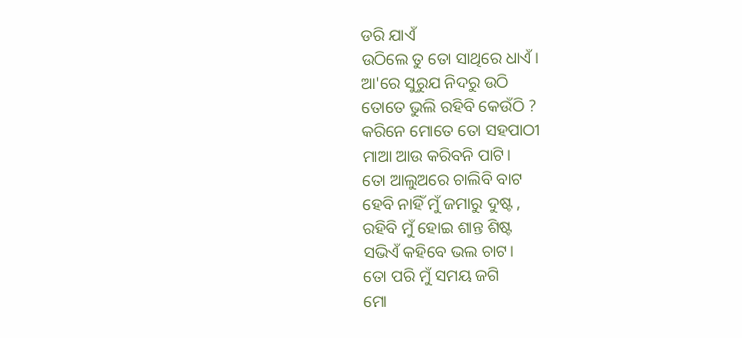ଡରି ଯାଏଁ
ଉଠିଲେ ତୁ ତୋ ସାଥିରେ ଧାଏଁ।
ଆ'ରେ ସୁରୁଯ ନିଦରୁ ଉଠି
ତୋତେ ଭୁଲି ରହିବି କେଉଁଠି ?
କରିନେ ମୋତେ ତୋ ସହପାଠୀ
ମାଆ ଆଉ କରିବନି ପାଟି।
ତୋ ଆଲୁଅରେ ଚାଲିବି ବାଟ
ହେବି ନାହିଁ ମୁଁ ଜମାରୁ ଦୁଷ୍ଟ ,
ରହିବି ମୁଁ ହୋଇ ଶାନ୍ତ ଶିଷ୍ଟ
ସଭିଏଁ କହିବେ ଭଲ ଚାଟ।
ତୋ ପରି ମୁଁ ସମୟ ଜଗି
ମୋ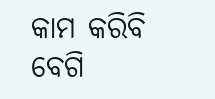କାମ କରିବି ବେଗି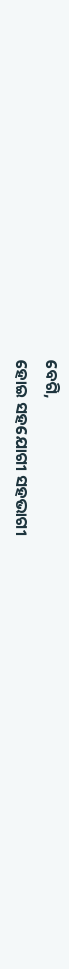ବେଗି,
ହୋଇ ସହଯୋଗୀ ସହଭାଗୀ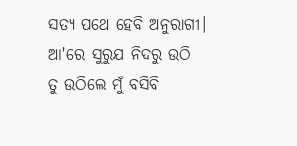ସତ୍ୟ ପଥେ ହେବି ଅନୁରାଗୀ।
ଆ'ରେ ସୁରୁଯ ନିଦରୁ ଉଠି
ତୁ ଉଠିଲେ ମୁଁ ବସିବି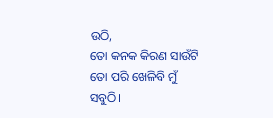ଉଠି,
ତୋ କନକ କିରଣ ସାଉଁଟି
ତୋ ପରି ଖେଳିବି ମୁଁ ସବୁଠି।